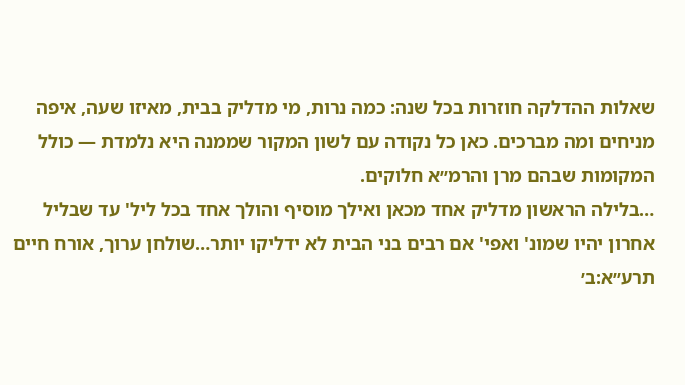שאלות ההדלקה חוזרות בכל שנה: כמה נרות, מי מדליק בבית, מאיזו שעה, איפה מניחים ומה מברכים. כאן כל נקודה עם לשון המקור שממנה היא נלמדת — כולל המקומות שבהם מרן והרמ״א חלוקים.
…בלילה הראשון מדליק אחד מכאן ואילך מוסיף והולך אחד בכל ליל' עד שבליל אחרון יהיו שמונ' ואפי' אם רבים בני הבית לא ידליקו יותר…שולחן ערוך, אורח חיים תרע״א:ב׳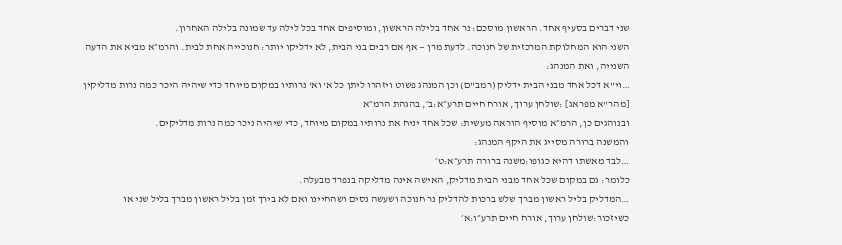שני דברים בסעיף אחד. הראשון מוסכם: נר אחד בלילה הראשון, ומוסיפים אחד בכל לילה עד שמונה בלילה האחרון.
השני הוא המחלוקת המרכזית של חנוכה. לדעת מרן — אף אם רבים בני הבית, לא ידליקו יותר: חנוכייה אחת לבית. והרמ״א מביא את הדעה השנייה, ואת המנהג:
…וי"א דכל אחד מבני הבית ידליק (רמב"ם) וכן המנהג פשוט ויזהרו ליתן כל א' וא' נרותיו במקום מיוחד כדי שיהיה היכר כמה נרות מדליקין [מהר"א מפראג] :שולחן ערוך, אורח חיים תרע״א:ב׳, בהגהת הרמ״א
ובנוהגים כן, הרמ״א מוסיף הוראה מעשית: שכל אחד יניח את נרותיו במקום מיוחד, כדי שיהיה ניכר כמה נרות מדליקים.
והמשנה ברורה מסייג את היקף המנהג:
…לבד מאשתו דהיא כגופו:משנה ברורה תרע״א:ט׳
כלומר: גם במקום שכל אחד מבני הבית מדליק, האישה אינה מדליקה בנפרד מבעלה.
…המדליק בליל ראשון מברך שלש ברכות להדליק נר חנוכה ושעשה נסים ושהחיינו ואם לא בירך זמן בליל ראשון מברך בליל שני או כשיזכור:שולחן ערוך, אורח חיים תרע״ו:א׳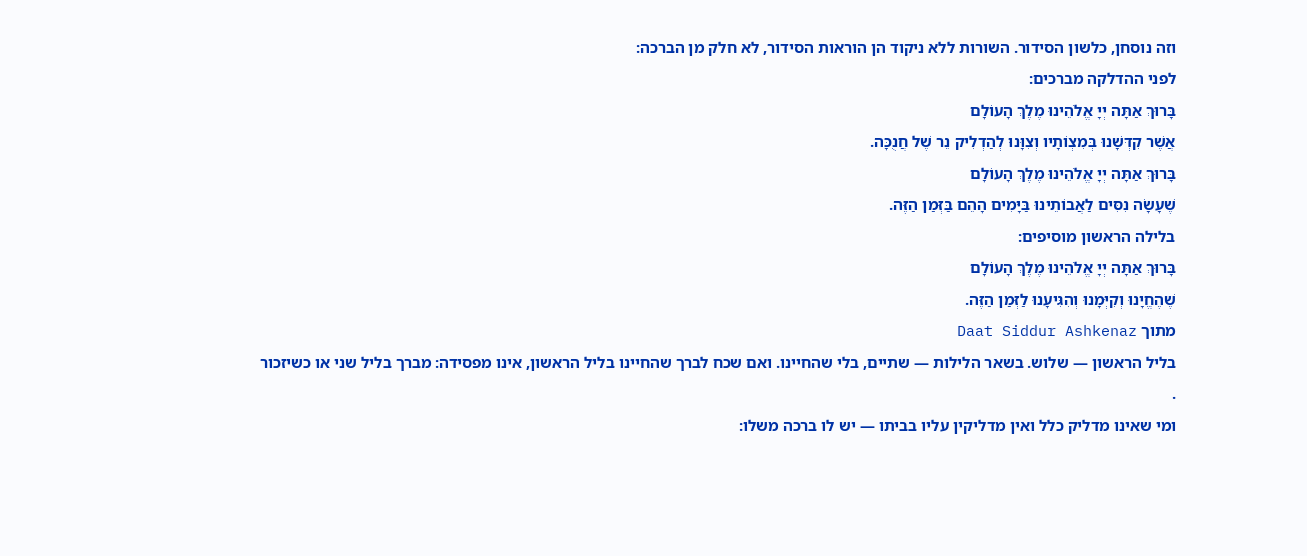וזה נוסחן, כלשון הסידור. השורות ללא ניקוד הן הוראות הסידור, לא חלק מן הברכה:
לפני ההדלקה מברכים:
בָּרוּךְ אַתָּה יְיָ אֱלֹהֵינוּ מֶלֶךְ הָעוֹלָם
אֲשֶׁר קִדְּשָׁנוּ בְּמִצְוֹתָיו וְצִוָּנוּ לְהַדְלִיק נֵר שֶׁל חֲנֻכָּה.
בָּרוּךְ אַתָּה יְיָ אֱלֹהֵינוּ מֶלֶךְ הָעוֹלָם
שֶׁעָשָׂה נִסִּים לַאֲבוֹתֵינוּ בַּיָּמִים הָהֵם בַּזְּמַן הַזֶּה.
בלילה הראשון מוסיפים:
בָּרוּךְ אַתָּה יְיָ אֱלֹהֵינוּ מֶלֶךְ הָעוֹלָם
שֶׁהֶחֱיָנוּ וְקִיְּמָנוּ וְהִגִּיעָנוּ לַזְּמַן הַזֶּה.
מתוך Daat Siddur Ashkenaz
בליל הראשון — שלוש. בשאר הלילות — שתיים, בלי שהחיינו. ואם שכח לברך שהחיינו בליל הראשון, אינו מפסידה: מברך בליל שני או כשיזכור
.
ומי שאינו מדליק כלל ואין מדליקין עליו בביתו — יש לו ברכה משלו: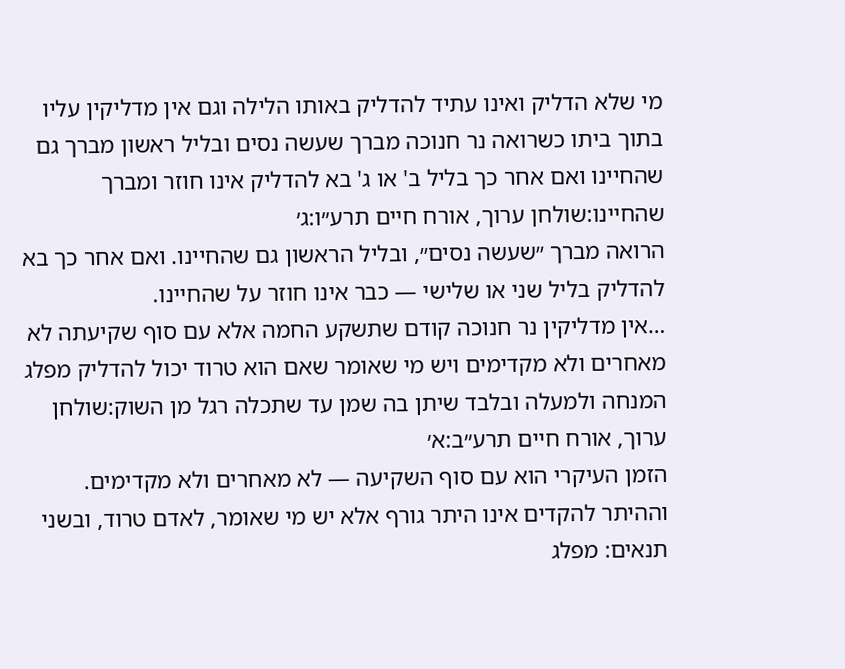מי שלא הדליק ואינו עתיד להדליק באותו הלילה וגם אין מדליקין עליו בתוך ביתו כשרואה נר חנוכה מברך שעשה נסים ובליל ראשון מברך גם שהחיינו ואם אחר כך בליל ב' או ג' בא להדליק אינו חוזר ומברך שהחיינו:שולחן ערוך, אורח חיים תרע״ו:ג׳
הרואה מברך ״שעשה נסים״, ובליל הראשון גם שהחיינו. ואם אחר כך בא להדליק בליל שני או שלישי — כבר אינו חוזר על שהחיינו.
…אין מדליקין נר חנוכה קודם שתשקע החמה אלא עם סוף שקיעתה לא מאחרים ולא מקדימים ויש מי שאומר שאם הוא טרוד יכול להדליק מפלג המנחה ולמעלה ובלבד שיתן בה שמן עד שתכלה רגל מן השוק:שולחן ערוך, אורח חיים תרע״ב:א׳
הזמן העיקרי הוא עם סוף השקיעה — לא מאחרים ולא מקדימים.
וההיתר להקדים אינו היתר גורף אלא יש מי שאומר, לאדם טרוד, ובשני תנאים: מפלג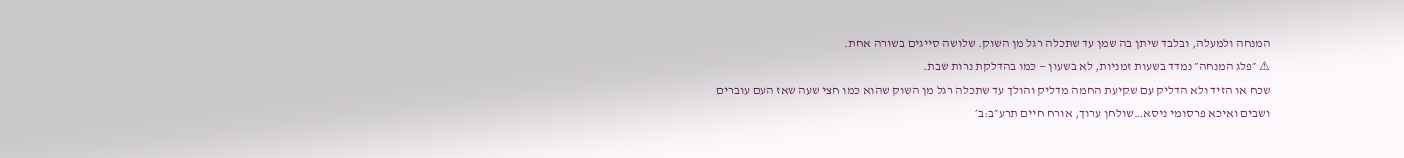המנחה ולמעלה, ובלבד שיתן בה שמן עד שתכלה רגל מן השוק. שלושה סייגים בשורה אחת.
⚠ ״פלג המנחה״ נמדד בשעות זמניות, לא בשעון — כמו בהדלקת נרות שבת.
שכח או הזיד ולא הדליק עם שקיעת החמה מדליק והולך עד שתכלה רגל מן השוק שהוא כמו חצי שעה שאז העם עוברים ושבים ואיכא פרסומי ניסא…שולחן ערוך, אורח חיים תרע״ב:ב׳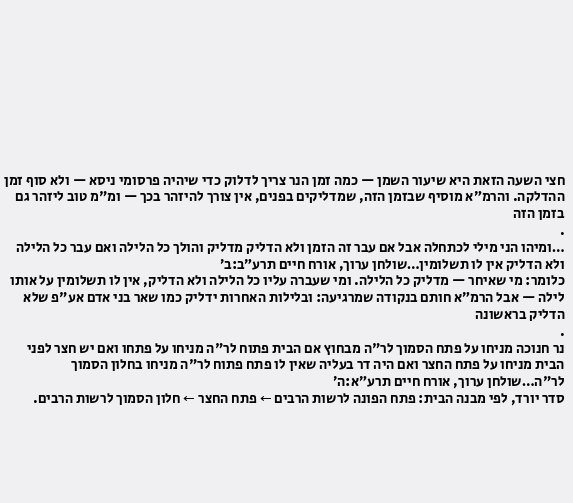חצי השעה הזאת היא שיעור השמן — כמה זמן הנר צריך לדלוק כדי שיהיה פרסומי ניסא — ולא סוף זמן ההדלקה. והרמ״א מוסיף שבזמן הזה, שמדליקים בפנים, אין צורך להיזהר בכך — ומ"מ טוב ליזהר גם בזמן הזה
.
…ומיהו הני מילי לכתחלה אבל אם עבר זה הזמן ולא הדליק מדליק והולך כל הלילה ואם עבר כל הלילה ולא הדליק אין לו תשלומין…שולחן ערוך, אורח חיים תרע״ב:ב׳
כלומר: מי שאיחר — מדליק כל הלילה. ומי שעברה עליו כל הלילה ולא הדליק, אין לו תשלומין על אותו לילה — אבל הרמ״א חותם בנקודה שמרגיעה: ובלילות האחרות ידליק כמו שאר בני אדם אע"פ שלא הדליק בראשונה
.
נר חנוכה מניחו על פתח הסמוך לר"ה מבחוץ אם הבית פתוח לר"ה מניחו על פתחו ואם יש חצר לפני הבית מניחו על פתח החצר ואם היה דר בעליה שאין לו פתח פתוח לר"ה מניחו בחלון הסמוך לר"ה…שולחן ערוך, אורח חיים תרע״א:ה׳
סדר יורד, לפי מבנה הבית: פתח הפונה לרשות הרבים ← פתח החצר ← חלון הסמוך לרשות הרבים.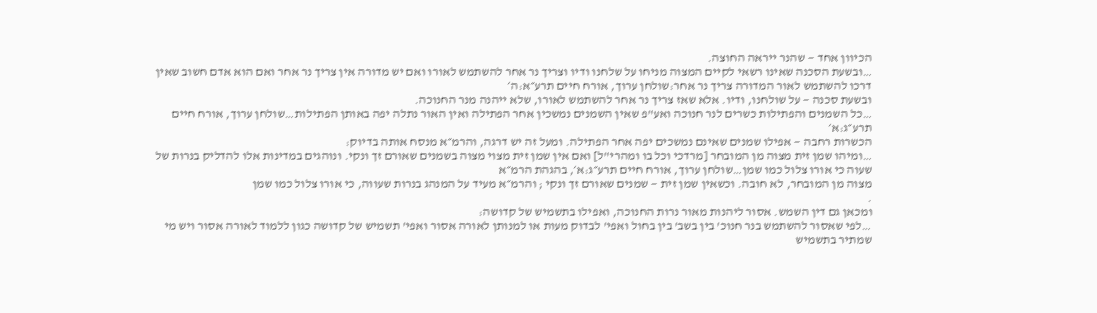הכיוון אחד — שהנר ייראה החוצה.
…ובשעת הסכנה שאינו רשאי לקיים המצוה מניחו על שלחנו ודיו וצריך נר אחר להשתמש לאורו ואם יש מדורה אין צריך נר אחר ואם הוא אדם חשוב שאין דרכו להשתמש לאור המדורה צריך נר אחר:שולחן ערוך, אורח חיים תרע״א:ה׳
ובשעת סכנה — על שולחנו, ודיו. אלא שאז צריך נר אחר להשתמש לאורו, שלא ייהנה מנר החנוכה.
…כל השמנים והפתילות כשרים לנר חנוכה ואע"פ שאין השמנים נמשכין אחר הפתילה ואין האור נתלה יפה באותן הפתילות…שולחן ערוך, אורח חיים תרע״ג:א׳
הכשרות רחבה — אפילו שמנים שאינם נמשכים יפה אחר הפתילה. ומעל זה יש דרגה, והרמ״א מנסח אותה בדיוק:
…ומיהו שמן זית מצוה מן המובחר [מרדכי וכל בו ומהרי"ל] ואם אין שמן זית מצוי מצוה בשמנים שאורם זך ונקי. ונוהגים במדינות אלו להדליק בנרות של שעוה כי אורו צלול כמו שמן…שולחן ערוך, אורח חיים תרע״ג:א׳, בהגהת הרמ״א
מצוה מן המובחר, לא חובה. וכשאין שמן זית — שמנים שאורם זך ונקי ; והרמ״א מעיד על המנהג בנרות שעווה, כי אורו צלול כמו שמן
.
ומכאן גם דין השמש. אסור ליהנות מאור נרות החנוכה, ואפילו בתשמיש של קדושה:
…לפי שאסור להשתמש בנר חנוכ' בין בשב' בין בחול ואפי' לבדוק מעות או למנותן לאורה אסור ואפי' תשמיש של קדושה כגון ללמוד לאורה אסור ויש מי שמתיר בתשמיש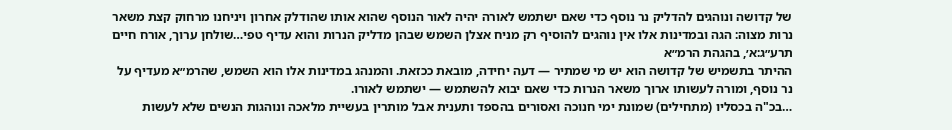של קדושה ונוהגים להדליק נר נוסף כדי שאם ישתמש לאורה יהיה לאור הנוסף שהוא אותו שהודלק אחרון ויניחנו מרחוק קצת משאר נרות מצוה: הגה ובמדינות אלו אין נוהגים להוסיף רק מניח אצלן השמש שבהן מדליק הנרות והוא עדיף טפי…שולחן ערוך, אורח חיים תרע״ג:א׳, בהגהת הרמ״א
ההיתר בתשמיש של קדושה הוא יש מי שמתיר — דעה יחידה, מובאת ככזאת. והמנהג במדינות אלו הוא השמש, שהרמ״א מעדיף על נר נוסף, ומורה לעשותו ארוך משאר הנרות כדי שאם יבוא להשתמש — ישתמש לאורו.
…בכ"ה בכסליו (מתחילים) שמונת ימי חנוכה ואסורים בהספד ותענית אבל מותרין בעשיית מלאכה ונוהגות הנשים שלא לעשות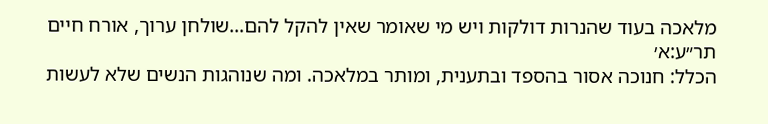מלאכה בעוד שהנרות דולקות ויש מי שאומר שאין להקל להם…שולחן ערוך, אורח חיים תר״ע:א׳
הכלל: חנוכה אסור בהספד ובתענית, ומותר במלאכה. ומה שנוהגות הנשים שלא לעשות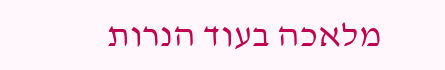מלאכה בעוד הנרות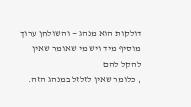דולקות הוא מנהג — והשולחן ערוך מוסיף מיד ויש מי שאומר שאין להקל להם
, כלומר שאין לזלזל במנהג הזה.